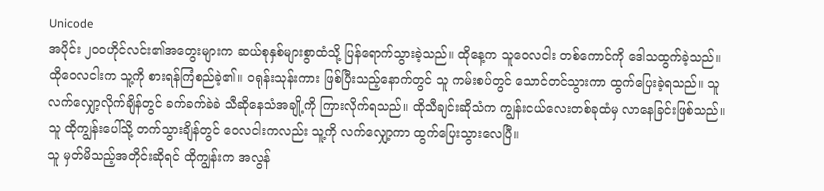Unicode
အပိုင်း ၂၀၀ဟိုင်လင်း၏အတွေးများက ဆယ်စုနှစ်များစွာထံသို့ ပြန်ရောက်သွားခဲ့သည်။ ထိုနေ့က သူဝေလငါး တစ်ကောင်ကို ဒေါသထွက်ခဲ့သည်။ ထိုဝေလငါးက သူ့ကို စားရန်ကြံစည်ခဲ့၏။ ဝရုန်းသုန်းကား ဖြစ်ပြီးသည့်နောက်တွင် သူ ကမ်းစပ်တွင် သောင်တင်သွားကာ ထွက်ပြေးခဲ့ရသည်။ သူ လက်လျှော့လိုက်ချိန်တွင် ခက်ခက်ခဲခဲ သီဆိုနေသံအချို့ကို ကြားလိုက်ရသည်။ ထိုသီချင်းဆိုသံက ကျွန်းငယ်လေးတစ်ခုထံမှ လာနေခြင်းဖြစ်သည်။
သူ ထိုကျွန်းပေါ်သို့ တက်သွားချိန်တွင် ဝေလငါးကလည်း သူ့ကို လက်လျှော့ကာ ထွက်ပြေးသွားလေပြီ။
သူ မှတ်မိသည့်အတိုင်းဆိုရင် ထိုကျွန်းက အလွန်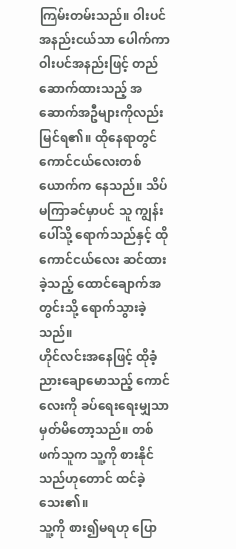ကြမ်းတမ်းသည်။ ဝါးပင်အနည်းငယ်သာ ပေါက်ကာ ဝါးပင်အနည်းဖြင့် တည်ဆောက်ထားသည့် အဆောက်အဦများကိုလည်း မြင်ရ၏။ ထိုနေရာတွင် ကောင်ငယ်လေးတစ်ယောက်က နေသည်။ သိပ်မကြာခင်မှာပင် သူ ကျွန်းပေါ်သို့ ရောက်သည်နှင့် ထိုကောင်ငယ်လေး ဆင်ထားခဲ့သည့် ထောင်ချောက်အတွင်းသို့ ရောက်သွားခဲ့သည်။
ဟိုင်လင်းအနေဖြင့် ထိုခံ့ညားချောမောသည့် ကောင်လေးကို ခပ်ရေးရေးမျှသာ မှတ်မိတော့သည်။ တစ်ဖက်သူက သူ့ကို စားနိုင်သည်ဟုတောင် ထင်ခဲ့သေး၏။
သူ့ကို စား၍မရဟု ပြော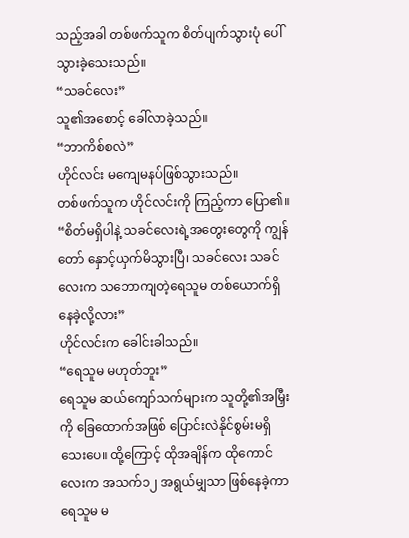သည့်အခါ တစ်ဖက်သူက စိတ်ပျက်သွားပုံ ပေါ်သွားခဲ့သေးသည်။
“သခင်လေး”
သူ၏အစောင့် ခေါ်လာခဲ့သည်။
“ဘာကိစ်စလဲ”
ဟိုင်လင်း မကျေမနပ်ဖြစ်သွားသည်။
တစ်ဖက်သူက ဟိုင်လင်းကို ကြည့်ကာ ပြော၏။
“စိတ်မရှိပါနဲ့ သခင်လေးရဲ့အတွေးတွေကို ကျွန်တော် နှောင့်ယှက်မိသွားပြီ၊ သခင်လေး သခင်လေးက သဘောကျတဲ့ရေသူမ တစ်ယောက်ရှိနေခဲ့လို့လား”
ဟိုင်လင်းက ခေါင်းခါသည်။
“ရေသူမ မဟုတ်ဘူး”
ရေသူမ ဆယ်ကျော်သက်များက သူတို့၏အမြှီးကို ခြေထောက်အဖြစ် ပြောင်းလဲနိုင်စွမ်းမရှိသေးပေ။ ထို့ကြောင့် ထိုအချိန်က ထိုကောင်လေးက အသက်၁၂ အရွယ်မျှသာ ဖြစ်နေခဲ့ကာ ရေသူမ မ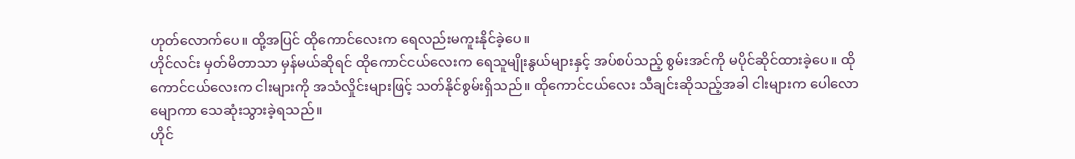ဟုတ်လောက်ပေ။ ထို့အပြင် ထိုကောင်လေးက ရေလည်းမကူးနိုင်ခဲ့ပေ။
ဟိုင်လင်း မှတ်မိတာသာ မှန်မယ်ဆိုရင် ထိုကောင်ငယ်လေးက ရေသူမျိုးနွယ်များနှင့် အပ်စပ်သည့် စွမ်းအင်ကို မပိုင်ဆိုင်ထားခဲ့ပေ။ ထိုကောင်ငယ်လေးက ငါးများကို အသံလှိုင်းများဖြင့် သတ်နိုင်စွမ်းရှိသည်။ ထိုကောင်ငယ်လေး သီချင်းဆိုသည့်အခါ ငါးများက ပေါလောမျောကာ သေဆုံးသွားခဲ့ရသည်။
ဟိုင်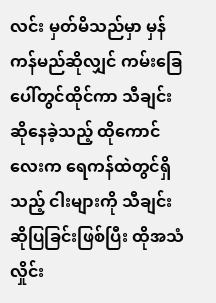လင်း မှတ်မိသည်မှာ မှန်ကန်မည်ဆိုလျှင် ကမ်းခြေပေါ်တွင်ထိုင်ကာ သီချင်းဆိုနေခဲ့သည့် ထိုကောင်လေးက ရေကန်ထဲတွင်ရှိသည့် ငါးများကို သီချင်းဆိုပြခြင်းဖြစ်ပြီး ထိုအသံလှိုင်း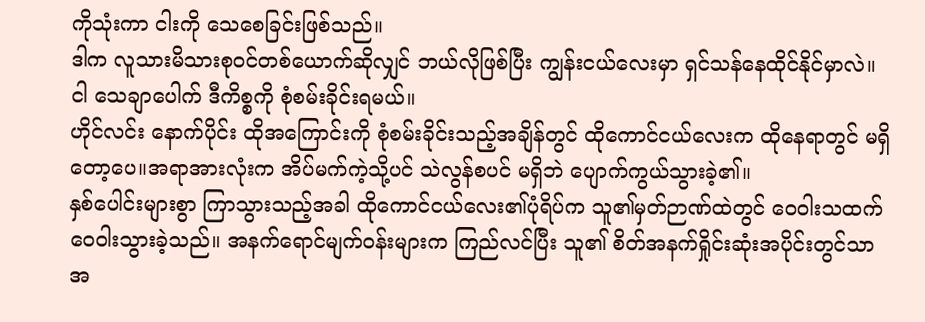ကိုသုံးကာ ငါးကို သေစေခြင်းဖြစ်သည်။
ဒါက လူသားမိသားစုဝင်တစ်ယောက်ဆိုလျှင် ဘယ်လိုဖြစ်ပြီး ကျွန်းငယ်လေးမှာ ရှင်သန်နေထိုင်နိုင်မှာလဲ။
ငါ သေချာပေါက် ဒီကိစ္စကို စုံစမ်းခိုင်းရမယ်။
ဟိုင်လင်း နောက်ပိုင်း ထိုအကြောင်းကို စုံစမ်းခိုင်းသည့်အချိန်တွင် ထိုကောင်ငယ်လေးက ထိုနေရာတွင် မရှိတော့ပေ။အရာအားလုံးက အိပ်မက်ကဲ့သို့ပင် သဲလွန်စပင် မရှိဘဲ ပျောက်ကွယ်သွားခဲ့၏။
နှစ်ပေါင်းများစွာ ကြာသွားသည့်အခါ ထိုကောင်ငယ်လေး၏ပုံရိပ်က သူ၏မှတ်ဉာဏ်ထဲတွင် ဝေဝါးသထက် ဝေဝါးသွားခဲ့သည်။ အနက်ရောင်မျက်ဝန်းများက ကြည်လင်ပြီး သူ၏ စိတ်အနက်ရှိုင်းဆုံးအပိုင်းတွင်သာ အ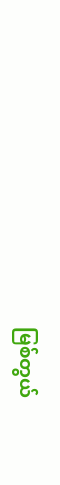မြစ်တွယ်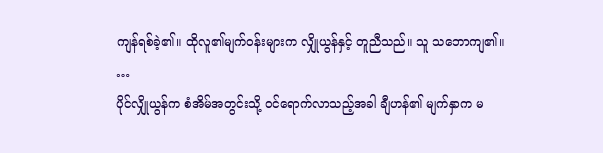ကျန်ရစ်ခဲ့၏။ ထိုလူ၏မျက်ဝန်းများက လျှိုယွန်နှင့် တူညီသည်။ သူ သဘောကျ၏။
…
ပိုင်လျှိုယွန်က စံအိမ်အတွင်းသို့ ဝင်ရောက်လာသည့်အခါ ချီဟန်၏ မျက်နှာက မ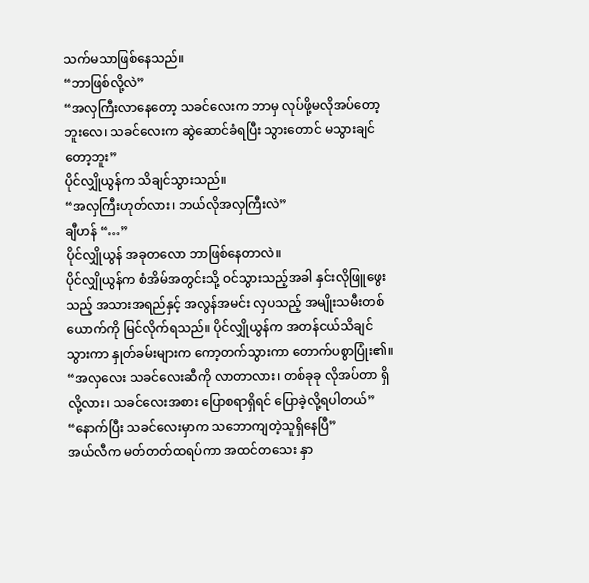သက်မသာဖြစ်နေသည်။
“ဘာဖြစ်လို့လဲ”
“အလှကြီးလာနေတော့ သခင်လေးက ဘာမှ လုပ်ဖို့မလိုအပ်တော့ဘူးလေ၊ သခင်လေးက ဆွဲဆောင်ခံရပြီး သွားတောင် မသွားချင်တော့ဘူး”
ပိုင်လျှိုယွန်က သိချင်သွားသည်။
“အလှကြီးဟုတ်လား၊ ဘယ်လိုအလှကြီးလဲ”
ချီဟန် “…”
ပိုင်လျှိုယွန် အခုတလော ဘာဖြစ်နေတာလဲ။
ပိုင်လျှိုယွန်က စံအိမ်အတွင်းသို့ ဝင်သွားသည့်အခါ နှင်းလိုဖြူဖွေးသည့် အသားအရည်နှင့် အလွန်အမင်း လှပသည့် အမျိုးသမီးတစ်ယောက်ကို မြင်လိုက်ရသည်။ ပိုင်လျှိုယွန်က အတန်ငယ်သိချင်သွားကာ နှုတ်ခမ်းများက ကော့တက်သွားကာ တောက်ပစွာပြုံး၏။
“အလှလေး သခင်လေးဆီကို လာတာလား၊ တစ်ခုခု လိုအပ်တာ ရှိလို့လား၊ သခင်လေးအစား ပြောစရာရှိရင် ပြောခဲ့လို့ရပါတယ်”
“နောက်ပြီး သခင်လေးမှာက သဘောကျတဲ့သူရှိနေပြီ”
အယ်လီက မတ်တတ်ထရပ်ကာ အထင်တသေး နှာ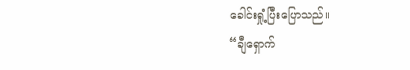ခေါင်းရှုံ့ပြီးပြောသည်။
“ချီရှောက်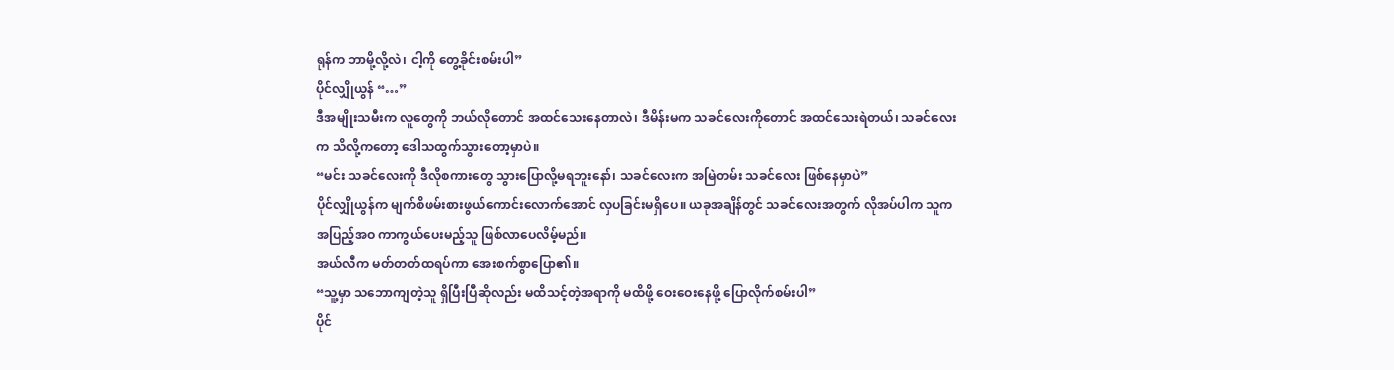ရုန်က ဘာမို့လို့လဲ၊ ငါ့ကို တွေ့ခိုင်းစမ်းပါ”
ပိုင်လျှိုယွန် “…”
ဒီအမျိုးသမီးက လူတွေကို ဘယ်လိုတောင် အထင်သေးနေတာလဲ၊ ဒီမိန်းမက သခင်လေးကိုတောင် အထင်သေးရဲတယ်၊ သခင်လေးက သိလို့ကတော့ ဒေါသထွက်သွားတော့မှာပဲ။
“မင်း သခင်လေးကို ဒီလိုစကားတွေ သွားပြောလို့မရဘူးနော်၊ သခင်လေးက အမြဲတမ်း သခင်လေး ဖြစ်နေမှာပဲ”
ပိုင်လျှိုယွန်က မျက်စိဖမ်းစားဖွယ်ကောင်းလောက်အောင် လှပခြင်းမရှိပေ။ ယခုအချိန်တွင် သခင်လေးအတွက် လိုအပ်ပါက သူက အပြည့်အဝ ကာကွယ်ပေးမည့်သူ ဖြစ်လာပေလိမ့်မည်။
အယ်လီက မတ်တတ်ထရပ်ကာ အေးစက်စွာပြော၏။
“သူ့မှာ သဘောကျတဲ့သူ ရှိပြီးပြီဆိုလည်း မထိသင့်တဲ့အရာကို မထိဖို့ ဝေးဝေးနေဖို့ ပြောလိုက်စမ်းပါ”
ပိုင်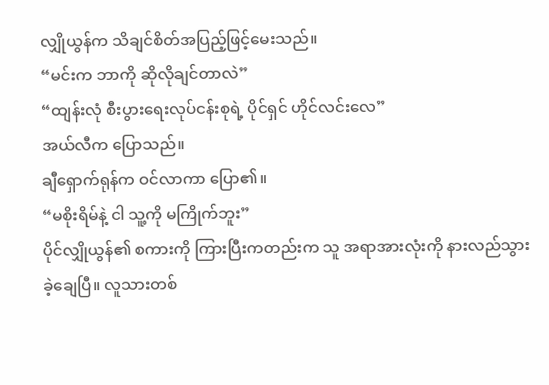လျှိုယွန်က သိချင်စိတ်အပြည့်ဖြင့်မေးသည်။
“မင်းက ဘာကို ဆိုလိုချင်တာလဲ”
“ထျန်းလုံ စီးပွားရေးလုပ်ငန်းစုရဲ့ ပိုင်ရှင် ဟိုင်လင်းလေ”
အယ်လီက ပြောသည်။
ချီရှောက်ရုန်က ဝင်လာကာ ပြော၏။
“မစိုးရိမ်နဲ့ ငါ သူ့ကို မကြိုက်ဘူး”
ပိုင်လျှိုယွန်၏ စကားကို ကြားပြီးကတည်းက သူ အရာအားလုံးကို နားလည်သွားခဲ့ချေပြီ။ လူသားတစ်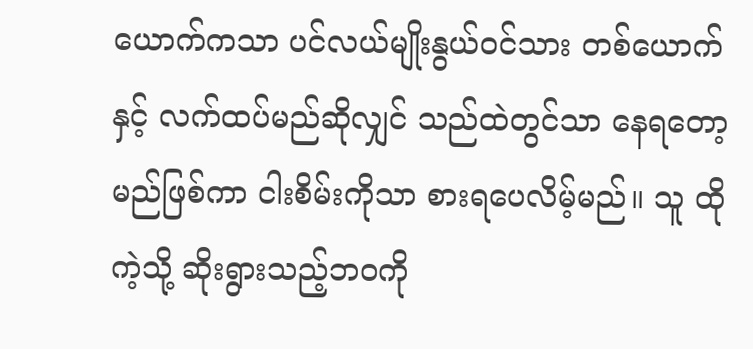ယောက်ကသာ ပင်လယ်မျိုးနွယ်ဝင်သား တစ်ယောက်နှင့် လက်ထပ်မည်ဆိုလျှင် သည်ထဲတွင်သာ နေရတော့မည်ဖြစ်ကာ ငါးစိမ်းကိုသာ စားရပေလိမ့်မည်။ သူ ထိုကဲ့သို့ ဆိုးရွားသည့်ဘဝကို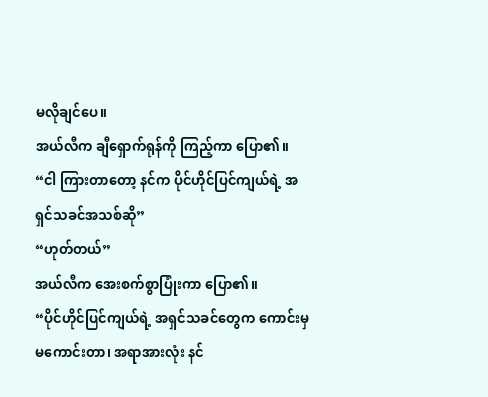မလိုချင်ပေ။
အယ်လီက ချီရှောက်ရုန်ကို ကြည့်ကာ ပြော၏။
“ငါ ကြားတာတော့ နင်က ပိုင်ဟိုင်ပြင်ကျယ်ရဲ့ အရှင်သခင်အသစ်ဆို”
“ဟုတ်တယ်”
အယ်လီက အေးစက်စွာပြုံးကာ ပြော၏။
“ပိုင်ဟိုင်ပြင်ကျယ်ရဲ့ အရှင်သခင်တွေက ကောင်းမှမကောင်းတာ၊ အရာအားလုံး နင်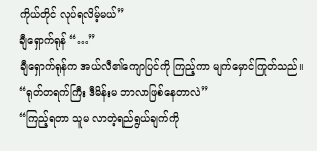ကိုယ်တိုင် လုပ်ရလိမ့်မယ်”
ချီရှောက်ရုန် “…”
ချီရှောက်ရုန်က အယ်လီ၏ကျောပြင်ကို ကြည့်ကာ မျက်မှောင်ကြုတ်သည်။
“ရုတ်တရက်ကြီး ဒီမိန်းမ ဘာလာဖြစ်နေတာလဲ”
“ကြည့်ရတာ သူမ လာတဲ့ရည်ရွယ်ချက်ကို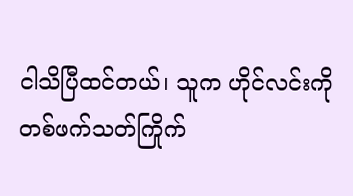ငါသိပြီထင်တယ်၊ သူက ဟိုင်လင်းကို တစ်ဖက်သတ်ကြိုက်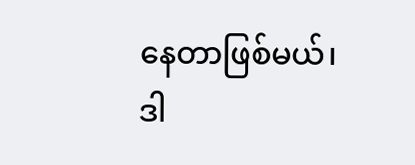နေတာဖြစ်မယ်၊ ဒါ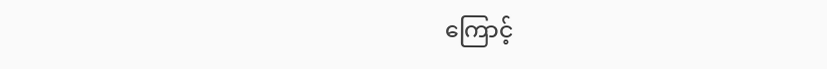ကြောင့်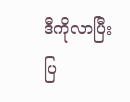ဒီကိုလာပြီး ပြ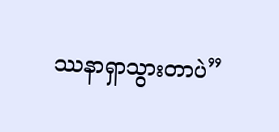ဿနာရှာသွားတာပဲ”